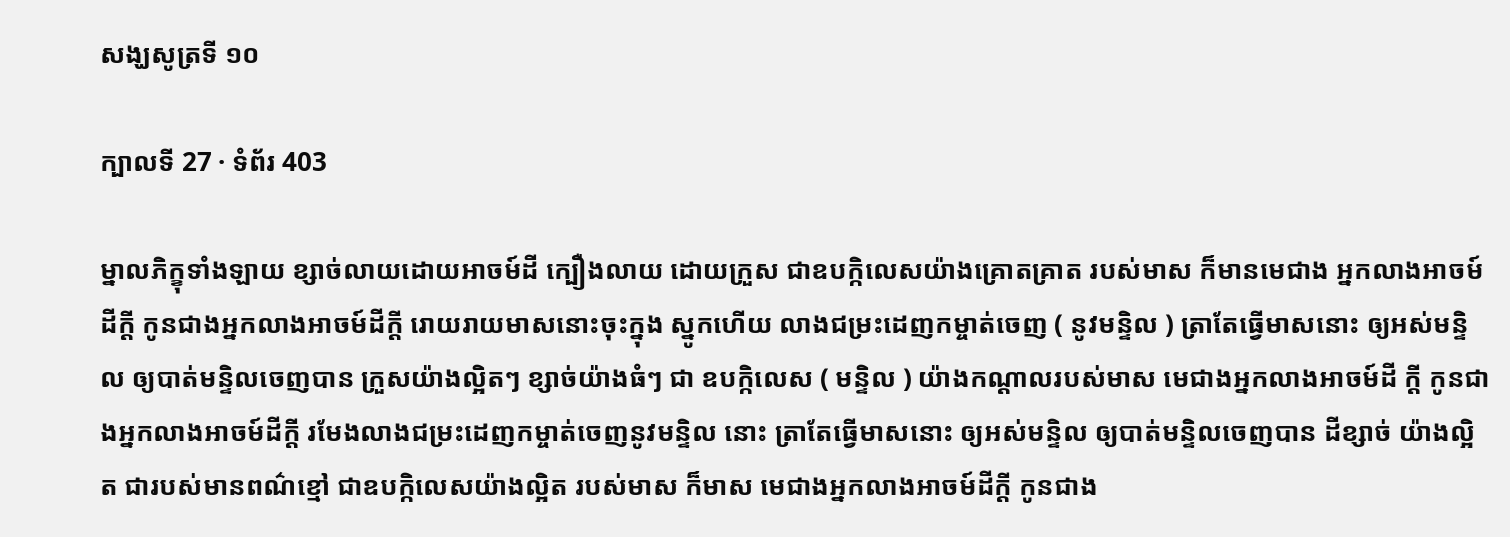សង្ឃសូត្រទី ១០

ក្បាលទី 27 · ទំព័រ 403

ម្នាលភិក្ខុទាំងឡាយ ខ្សាច់លាយដោយអាចម៍ដី ក្បឿងលាយ ដោយក្រួស ជាឧបក្កិលេសយ៉ាងគ្រោតគ្រាត របស់មាស ក៏មានមេជាង អ្នកលាងអាចម៍ដីក្តី កូនជាងអ្នកលាងអាចម៍ដីក្តី រោយរាយមាសនោះចុះក្នុង ស្នូកហើយ លាងជម្រះដេញកម្ចាត់ចេញ ( នូវមន្ទិល ) ត្រាតែធ្វើមាសនោះ ឲ្យអស់មន្ទិល ឲ្យបាត់មន្ទិលចេញបាន ក្រួសយ៉ាងល្អិតៗ ខ្សាច់យ៉ាងធំៗ ជា ឧបក្កិលេស ( មន្ទិល ) យ៉ាងកណ្តាលរបស់មាស មេជាងអ្នកលាងអាចម៍ដី ក្តី កូនជាងអ្នកលាងអាចម៍ដីក្តី រមែងលាងជម្រះដេញកម្ចាត់ចេញនូវមន្ទិល នោះ ត្រាតែធ្វើមាសនោះ ឲ្យអស់មន្ទិល ឲ្យបាត់មន្ទិលចេញបាន ដីខ្សាច់ យ៉ាងល្អិត ជារបស់មានពណ៌ខ្មៅ ជាឧបក្កិលេសយ៉ាងល្អិត របស់មាស ក៏មាស មេជាងអ្នកលាងអាចម៍ដីក្តី កូនជាង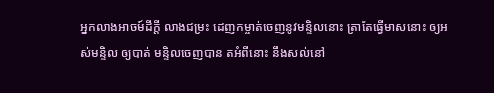អ្នកលាងអាចម៍ដីក្តី លាងជម្រះ ដេញកម្ចាត់ចេញនូវមន្ទិលនោះ ត្រាតែធ្វើមាសនោះ ឲ្យអស់មន្ទិល ឲ្យបាត់ មន្ទិលចេញបាន តអំពីនោះ នឹងសល់នៅ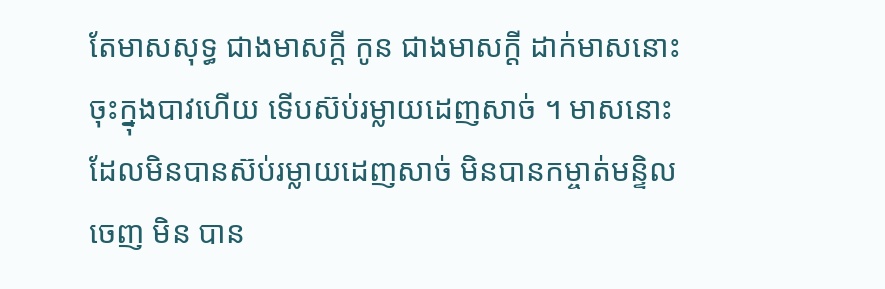តែមាសសុទ្ធ ជាងមាសក្តី កូន ជាងមាសក្តី ដាក់មាសនោះចុះក្នុងបាវហើយ ទើបស៊ប់រម្លាយដេញសាច់ ។ មាសនោះដែលមិនបានស៊ប់រម្លាយដេញសាច់ មិនបានកម្ចាត់មន្ទិលចេញ មិន បាន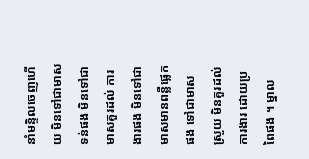នាំមន្ទិលចេញហើយ មិនទៅជាមាសទន់ផង មិនទៅជាមាសគួរដល់ ការងារផង មិនទៅជាមាសមានពន្លឺផ្លេកផង ទៅជាមាសស្រួយ មិនគួរដល់ ការងារ ដោយប្រពៃផង ។ ម្នាល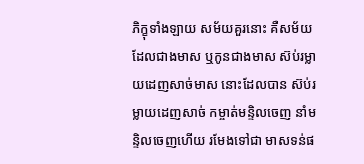ភិក្ខុទាំងឡាយ សម័យគួរនោះ គឺសម័យ ដែលជាងមាស ឬកូនជាងមាស ស៊ប់រម្លាយដេញសាច់មាស នោះដែលបាន ស៊ប់រម្លាយដេញសាច់ កម្ចាត់មន្ទិលចេញ នាំមន្ទិលចេញហើយ រមែងទៅជា មាសទន់ផ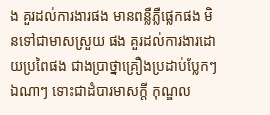ង គួរដល់ការងារផង មានពន្លឺភ្លឺផ្លេកផង មិនទៅជាមាសស្រួយ ផង គួរដល់ការងារដោយប្រពៃផង ជាងប្រាថ្នាគ្រឿងប្រដាប់ប្លែកៗ ឯណាៗ ទោះជាដំបារមាសក្តី កុណ្ឌល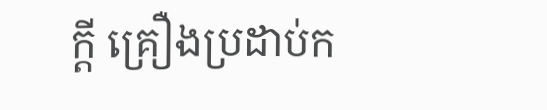ក្តី គ្រឿងប្រដាប់ក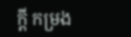ក្តី កម្រង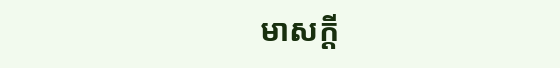មាសក្តី